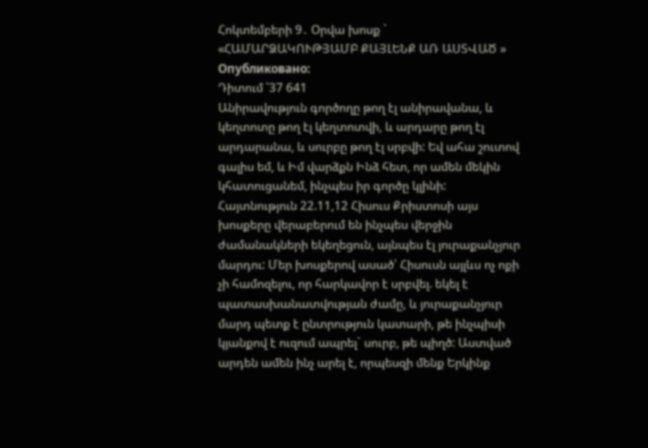Հոկտեմբերի 9․ Օրվա խոսք ` «ՀԱՄԱՐՁԱԿՈՒԹՅԱՄԲ ՔԱՅԼԵՆՔ ԱՌ ԱՍՏՎԱԾ »
Опубликовано:
Դիտում ՝37 641
Անիրավություն գործողը թող էլ անիրավանա, և կեղտոտը թող էլ կեղտոտվի, և արդարը թող էլ արդարանա, և սուրբը թող էլ սրբվի: Եվ ահա շուտով գալիս եմ, և Իմ վարձքն Ինձ հետ, որ ամեն մեկին կհատուցանեմ, ինչպես իր գործը կլինի: Հայտնություն 22.11,12 Հիսուս Քրիստոսի այս խոսքերը վերաբերում են ինչպես վերջին ժամանակների եկեղեցուն, այնպես էլ յուրաքանչյուր մարդու: Մեր խոսքերով ասած՝ Հիսուսն այլևս ոչ ոքի չի համոզելու, որ հարկավոր է սրբվել. եկել է պատասխանատվության ժամը, և յուրաքանչյուր մարդ պետք է ընտրություն կատարի, թե ինչպիսի կյանքով է ուզում ապրել` սուրբ, թե պիղծ: Աստված արդեն ամեն ինչ արել է, որպեսզի մենք Երկինք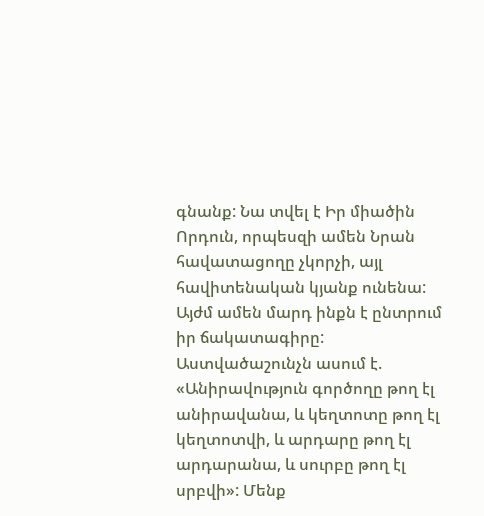գնանք: Նա տվել է Իր միածին Որդուն, որպեսզի ամեն Նրան հավատացողը չկորչի, այլ հավիտենական կյանք ունենա: Այժմ ամեն մարդ ինքն է ընտրում իր ճակատագիրը: Աստվածաշունչն ասում է. «Անիրավություն գործողը թող էլ անիրավանա, և կեղտոտը թող էլ կեղտոտվի, և արդարը թող էլ արդարանա, և սուրբը թող էլ սրբվի»: Մենք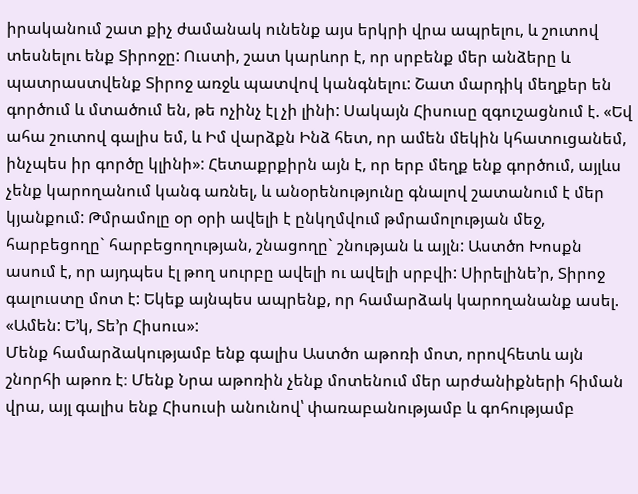իրականում շատ քիչ ժամանակ ունենք այս երկրի վրա ապրելու, և շուտով տեսնելու ենք Տիրոջը: Ուստի, շատ կարևոր է, որ սրբենք մեր անձերը և պատրաստվենք Տիրոջ առջև պատվով կանգնելու: Շատ մարդիկ մեղքեր են գործում և մտածում են, թե ոչինչ էլ չի լինի: Սակայն Հիսուսը զգուշացնում է. «Եվ ահա շուտով գալիս եմ, և Իմ վարձքն Ինձ հետ, որ ամեն մեկին կհատուցանեմ, ինչպես իր գործը կլինի»: Հետաքրքիրն այն է, որ երբ մեղք ենք գործում, այլևս չենք կարողանում կանգ առնել, և անօրենությունը գնալով շատանում է մեր կյանքում: Թմրամոլը օր օրի ավելի է ընկղմվում թմրամոլության մեջ, հարբեցողը` հարբեցողության, շնացողը` շնության և այլն: Աստծո Խոսքն ասում է, որ այդպես էլ թող սուրբը ավելի ու ավելի սրբվի: Սիրելինե’ր, Տիրոջ գալուստը մոտ է: Եկեք այնպես ապրենք, որ համարձակ կարողանանք ասել. «Ամեն: Ե’կ, Տե’ր Հիսուս»:
Մենք համարձակությամբ ենք գալիս Աստծո աթոռի մոտ, որովհետև այն շնորհի աթոռ է։ Մենք Նրա աթոռին չենք մոտենում մեր արժանիքների հիման վրա, այլ գալիս ենք Հիսուսի անունով՝ փառաբանությամբ և գոհությամբ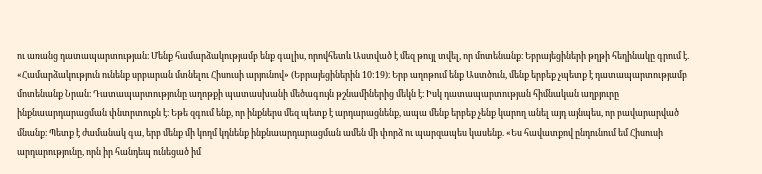ու առանց դատապարտության։ Մենք համարձակությամբ ենք գալիս, որովհետև Աստված է մեզ թույլ տվել, որ մոտենանք։ Եբրայեցիների թղթի հեղինակը գրում է. «Համարձակություն ունենք սրբարան մտնելու Հիսուսի արյունով» (Եբրայեցիներին 10:19)։ Երբ աղոթում ենք Աստծուն, մենք երբեք չպետք է դատապարտությամբ մոտենանք Նրան։ Դատապարտությունը աղոթքի պատասխանի մեծագույն թշնամիներից մեկն է։ Իսկ դատապարտության հիմնական աղբյուրը ինքնաարդարացման փնտրտուքն է։ Եթե զգում ենք, որ ինքներս մեզ պետք է արդարացնենք, ապա մենք երբեք չենք կարող անել այդ այնպես, որ բավարարված մնանք։ Պետք է ժամանակ գա, երբ մենք մի կողմ կդնենք ինքնաարդարացման ամեն մի փորձ ու պարզապես կասենք. «Ես հավատքով ընդունում եմ Հիսուսի արդարությունը, որն իր հանդեպ ունեցած իմ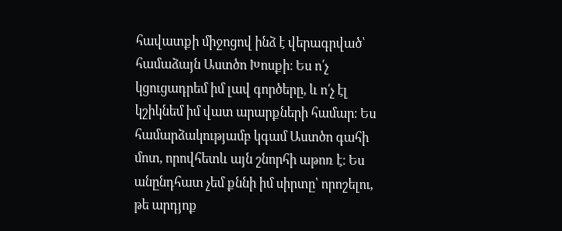հավատքի միջոցով ինձ է վերագրված՝ համաձայն Աստծո Խոսքի։ Ես ո՛չ կցուցադրեմ իմ լավ գործերը, և ո՛չ էլ կշիկնեմ իմ վատ արարքների համար։ Ես համարձակությամբ կգամ Աստծո գահի մոտ, որովհետև այն շնորհի աթոռ է։ Ես անընդհատ չեմ քննի իմ սիրտը՝ որոշելու, թե արդյոք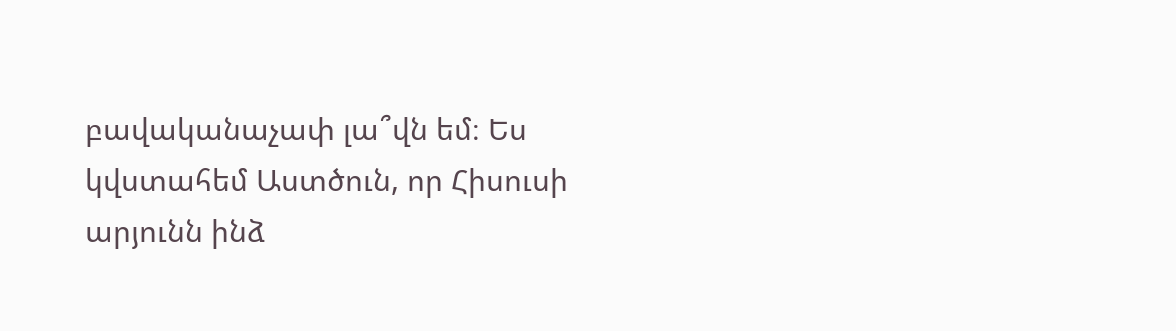բավականաչափ լա՞վն եմ։ Ես կվստահեմ Աստծուն, որ Հիսուսի արյունն ինձ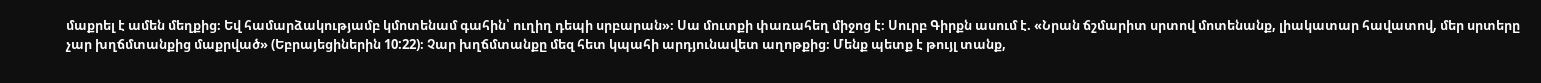մաքրել է ամեն մեղքից։ Եվ համարձակությամբ կմոտենամ գահին՝ ուղիղ դեպի սրբարան»։ Սա մուտքի փառահեղ միջոց է։ Սուրբ Գիրքն ասում է. «Նրան ճշմարիտ սրտով մոտենանք, լիակատար հավատով, մեր սրտերը չար խղճմտանքից մաքրված» (Եբրայեցիներին 10:22)։ Չար խղճմտանքը մեզ հետ կպահի արդյունավետ աղոթքից։ Մենք պետք է թույլ տանք,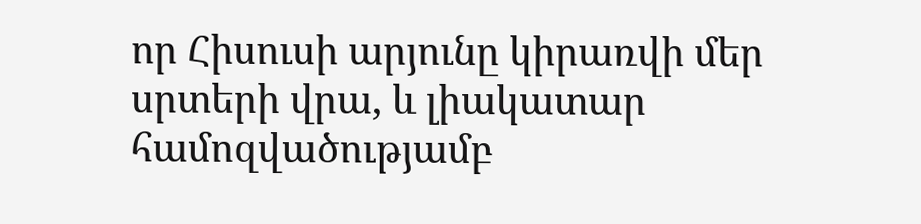որ Հիսուսի արյունը կիրառվի մեր սրտերի վրա, և լիակատար համոզվածությամբ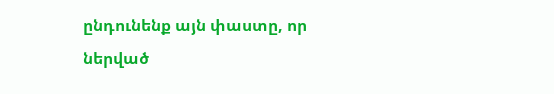ընդունենք այն փաստը, որ ներված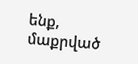ենք, մաքրված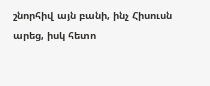շնորհիվ այն բանի, ինչ Հիսուսն արեց, իսկ հետո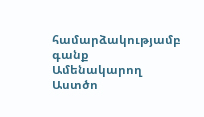համարձակությամբ գանք Ամենակարող Աստծո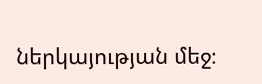ներկայության մեջ։